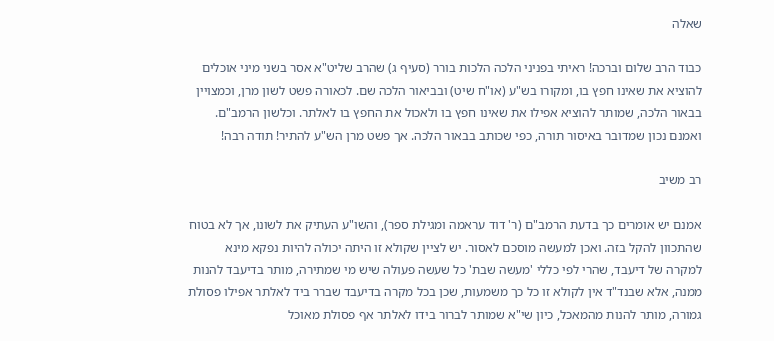שאלה

כבוד הרב שלום וברכה! ראיתי בפניני הלכה הלכות בורר (סעיף ג) שהרב שליט"א אסר בשני מיני אוכלים להוציא את שאינו חפץ בו, ומקורו בש"ע (או"ח שיט) ובביאור הלכה שם. לכאורה פשט לשון מרן, וכמצויין בבאור הלכה, שמותר להוציא אפילו את שאינו חפץ בו ולאכול את החפץ בו לאלתר. וכלשון הרמב"ם. ואמנם נכון שמדובר באיסור תורה, כפי שכותב בבאור הלכה. אך פשט מרן הש"ע להתיר! תודה רבה!

רב משיב

אמנם יש אומרים כך בדעת הרמב"ם (ר' דוד עראמה ומגילת ספר), והשו"ע העתיק את לשונו, אך לא בטוח שהתכוון להקל בזה. ואכן למעשה מוסכם לאסור. יש לציין שקולא זו היתה יכולה להיות נפקא מינא למקרה של דיעבד, שהרי לפי כללי 'מעשה שבת' כל שעשה פעולה שיש מי שמתירה, מותר בדיעבד להנות ממנה, אלא שבנד"ד אין לקולא זו כל כך משמעות, שכן בכל מקרה בדיעבד שברר ביד לאלתר אפילו פסולת גמורה, מותר להנות מהמאכל, כיון שי"א שמותר לברור בידו לאלתר אף פסולת מאוכל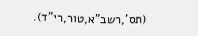(תס',רשב"א,טור,רי"ד).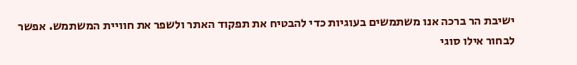ישיבת הר ברכה אנו משתמשים בעוגיות כדי להבטיח את תפקוד האתר ולשפר את חוויית המשתמש. אפשר לבחור אילו סוגי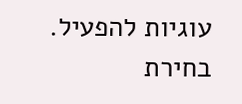עוגיות להפעיל.
בחירת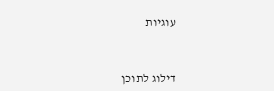עוגיות


דילוג לתוכן